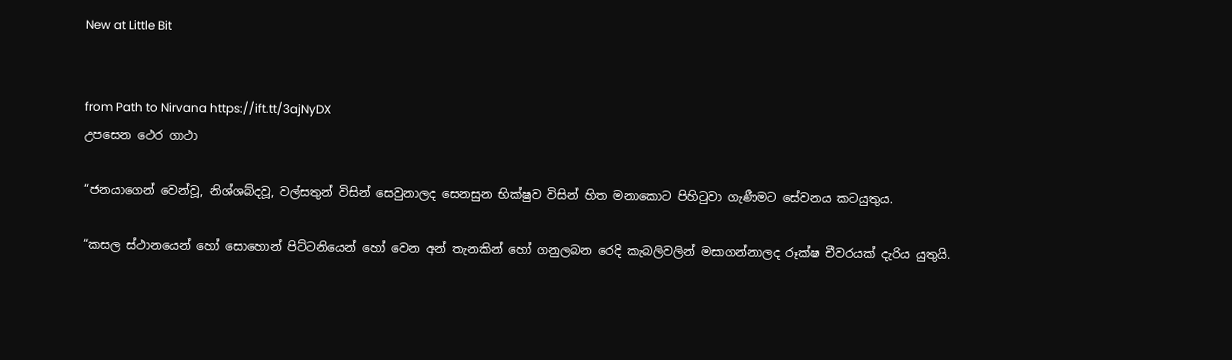New at Little Bit


from Path to Nirvana https://ift.tt/3ajNyDX
උපසෙන ථෙර ගාථා

“ජනයාගෙන් වෙන්වූ, නිශ්ශබ්දවූ, වල්සතුන් විසින් සෙවුනාලද සෙනසුන භික්ෂුව විසින් හිත මනාකොට පිහිටුවා ගැණීමට සේවනය කටයුතුය.

“කසල ස්ථානයෙන් හෝ සොහොන් පිට්ටනියෙන් හෝ වෙන අන් තැනකින් හෝ ගනුලබන රෙදි කැබලිවලින් මසාගන්නාලද රූක්ෂ චීවරයක් දැරිය යුතුයි.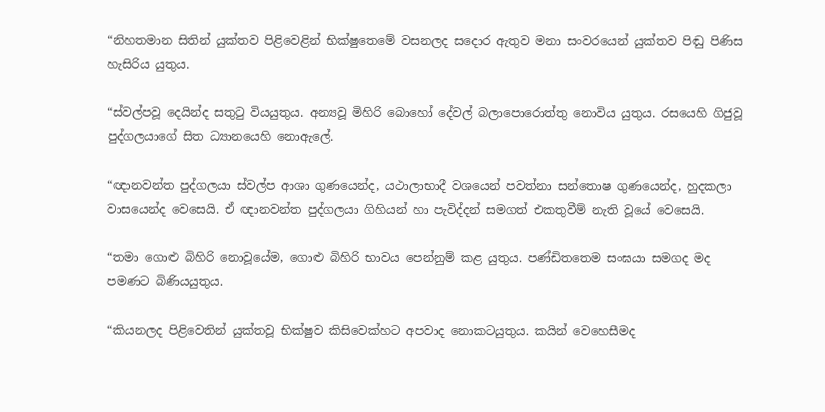“නිහතමාන සිතින් යුක්තව පිළිවෙළින් භික්ෂුතෙමේ වසනලද සදොර ඇතුව මනා සංවරයෙන් යුක්තව පිඬු පිණිස හැසිරිය යුතුය.

“ස්වල්පවූ දෙයින්ද සතුටු වියයුතුය. අන්‍යවූ මිහිරි බොහෝ දේවල් බලාපොරොත්තු නොවිය යුතුය. රසයෙහි ගිජුවූ පුද්ගලයාගේ සිත ධ්‍යානයෙහි නොඇලේ.

“ඥානවන්ත පුද්ගලයා ස්වල්ප ආශා ගුණයෙන්ද, යථාලාභාදී වශයෙන් පවත්නා සන්තොෂ ගුණයෙන්ද, හුදකලා වාසයෙන්ද වෙසෙයි. ඒ ඥානවන්ත පුද්ගලයා ගිහියන් හා පැවිද්දන් සමගත් එකතුවීම් නැති වූයේ වෙසෙයි.

“තමා ගොළු බිහිරි නොවූයේම, ගොළු බිහිරි භාවය පෙන්නුම් කළ යුතුය. පණ්ඩිතතෙම සංඝයා සමගද මද පමණට බිණියයුතුය.

“කියනලද පිළිවෙතින් යුක්තවූ භික්ෂුව කිසිවෙක්හට අපවාද නොකටයුතුය. කයින් වෙහෙසීමද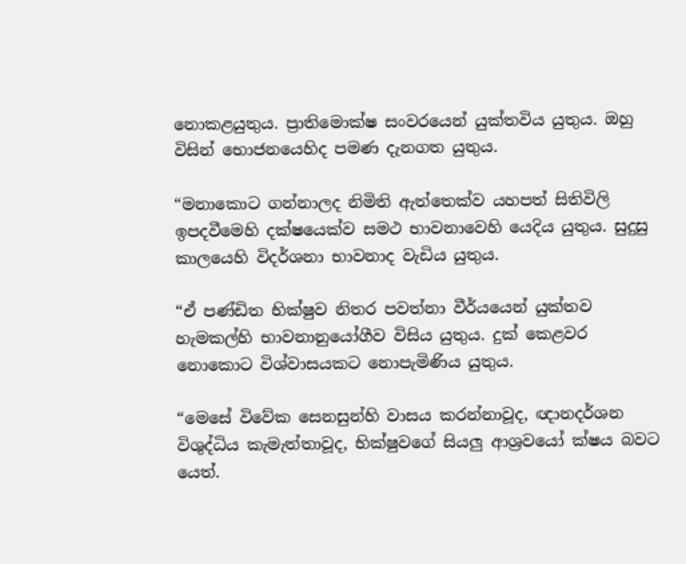නොකළයුතුය. ප්‍රාතිමොක්ෂ සංවරයෙන් යුක්තවිය යුතුය. ඔහු විසින් භොජනයෙහිද පමණ දැනගත යුතුය.

“මනාකොට ගන්නාලද නිමිති ඇත්තෙක්ව යහපත් සිතිවිලි ඉපදවීමෙහි දක්ෂයෙක්ව සමථ භාවනාවෙහි යෙදිය යුතුය. සුදුසු කාලයෙහි විදර්ශනා භාවනාද වැඩිය යුතුය.

“ඒ පණ්ඩිත භික්ෂුව නිතර පවත්නා වීර්යයෙන් යුක්තව හැමකල්හි භාවනානුයෝගීව විසිය යුතුය. දුක් කෙළවර නොකොට විශ්වාසයකට නොපැමිණිය යුතුය.

“මෙසේ විවේක සෙනසුන්හි වාසය කරන්නාවූද, ඥානදර්ශන විශුද්ධිය කැමැත්තාවූද, භික්ෂුවගේ සියලු ආශ්‍රවයෝ ක්ෂය බවට යෙත්.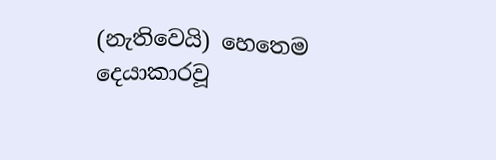(නැතිවෙයි) හෙතෙම දෙයාකාරවූ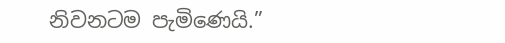නිවනටම පැමිණෙයි.”